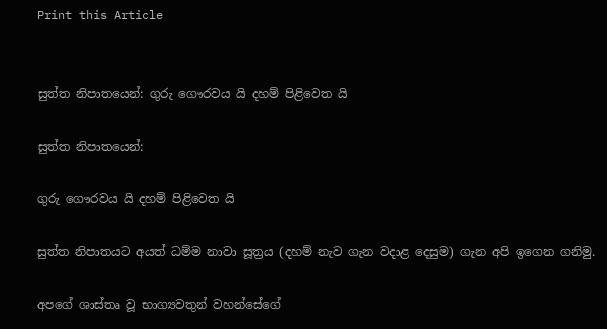Print this Article


සුත්ත නිපාතයෙන්: ගුරු ගෞරවය යි දහම් පිළිවෙත යි

සුත්ත නිපාතයෙන්:

ගුරු ගෞරවය යි දහම් පිළිවෙත යි

සුත්ත නිපාතයට අයත් ධම්ම නාවා සූත්‍රය (දහම් නැව ගැන වදාළ දෙසුම) ගැන අපි ඉගෙන ගනිමු.

අපගේ ශාස්තෘ වූ භාග්‍යවතුන් වහන්සේගේ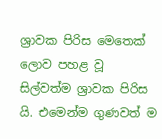ශ්‍රාවක පිරිස මෙතෙක් ලොව පහළ වූ සිල්වත්ම ශ්‍රාවක පිරිස යි. එමෙන්ම ගුණවත් ම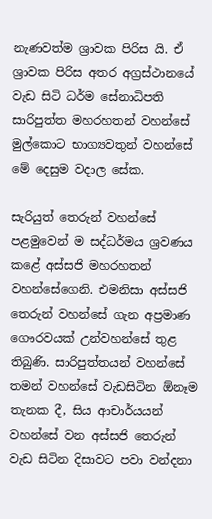නැණවත්ම ශ්‍රාවක පිරිස යි. ඒ ශ්‍රාවක පිරිස අතර අග්‍රස්ථානයේ වැඩ සිටි ධර්ම සේනාධිපති සාරිපුත්ත මහරහතන් වහන්සේ මුල්කොට භාග්‍යවතුන් වහන්සේ මේ දෙසුම වදාල සේක.

සැරියුත් තෙරුන් වහන්සේ පළමුවෙන් ම සද්ධර්මය ශ්‍රවණය කළේ අස්සජි මහරහතන් වහන්සේගෙනි. එමනිසා අස්සජි තෙරුන් වහන්සේ ගැන අප්‍රමාණ ගෞරවයක් උන්වහන්සේ තුළ තිබුණි. සාරිපුත්තයන් වහන්සේ තමන් වහන්සේ වැඩසිටින ඕනෑම තැනක දී, සිය ආචාර්යයන් වහන්සේ වන අස්සජි තෙරුන් වැඩ සිටින දිසාවට පවා වන්දනා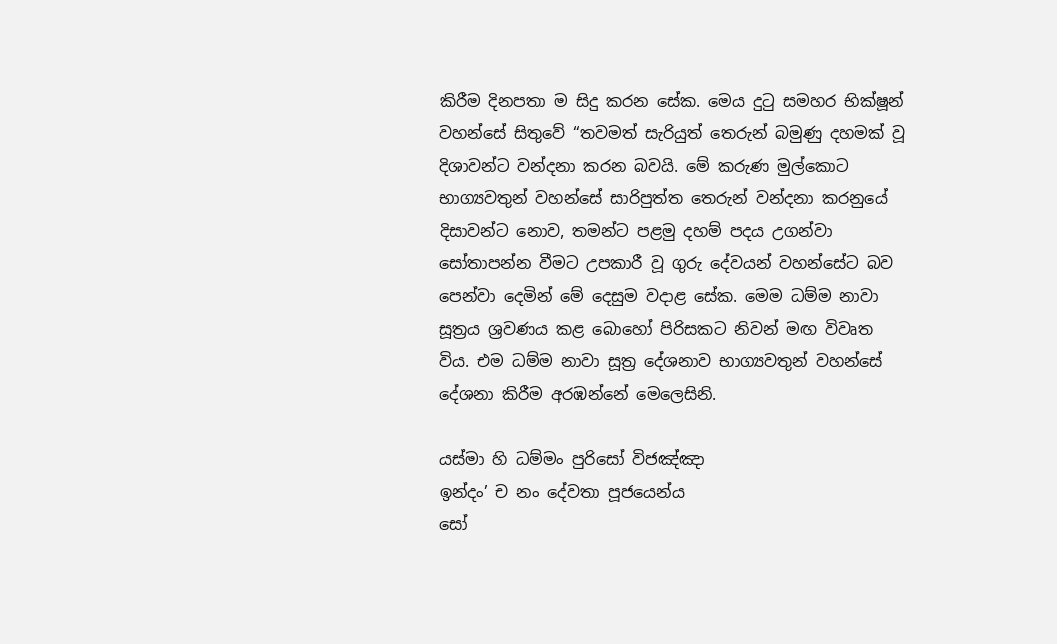කිරීම දිනපතා ම සිදු කරන සේක. මෙය දුටු සමහර භික්ෂූන් වහන්සේ සිතුවේ “තවමත් සැරියුත් තෙරුන් බමුණු දහමක් වූ දිශාවන්ට වන්දනා කරන බවයි. මේ කරුණ මුල්කොට භාග්‍යවතුන් වහන්සේ සාරිපුත්ත තෙරුන් වන්දනා කරනුයේ දිසාවන්ට නොව, තමන්ට පළමු දහම් පදය උගන්වා සෝතාපන්න වීමට උපකාරී වූ ගුරු දේවයන් වහන්සේට බව පෙන්වා දෙමින් මේ දෙසුම වදාළ සේක. මෙම ධම්ම නාවා සූත්‍රය ශ්‍රවණය කළ බොහෝ පිරිසකට නිවන් මඟ විවෘත විය. එම ධම්ම නාවා සූත්‍ර දේශනාව භාග්‍යවතුන් වහන්සේ දේශනා කිරීම අරඹන්නේ මෙලෙසිනි.

යස්මා හි ධම්මං පුරිසෝ විජඤ්ඤා
ඉන්දං’ ච නං දේවතා පූජයෙන්ය
සෝ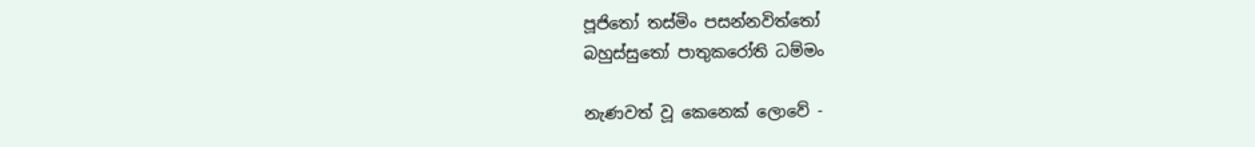පූජිතෝ තස්මිං පසන්නවිත්තෝ
බහුස්සුතෝ පාතුකරෝති ධම්මං

නැණවත් වූ කෙනෙක් ලොවේ -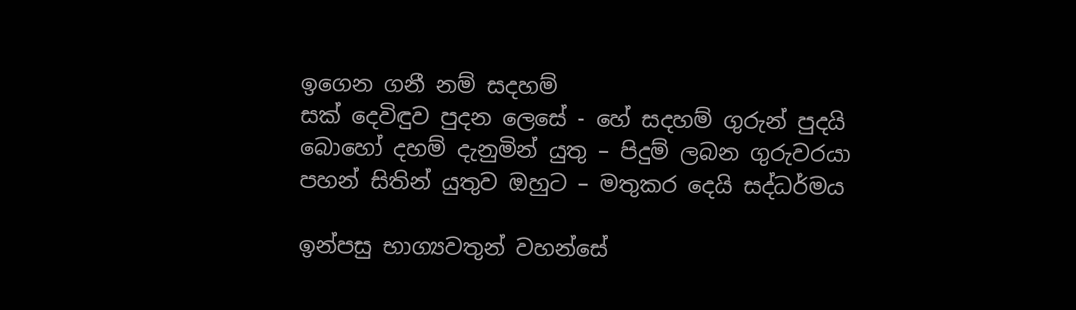ඉගෙන ගනී නම් සදහම්
සක් දෙවිඳුව පුදන ලෙසේ - හේ සදහම් ගුරුන් පුදයි
බොහෝ දහම් දැනුමින් යුතු – පිදුම් ලබන ගුරුවරයා
පහන් සිතින් යුතුව ඔහුට – මතුකර දෙයි සද්ධර්මය

ඉන්පසු භාග්‍යවතුන් වහන්සේ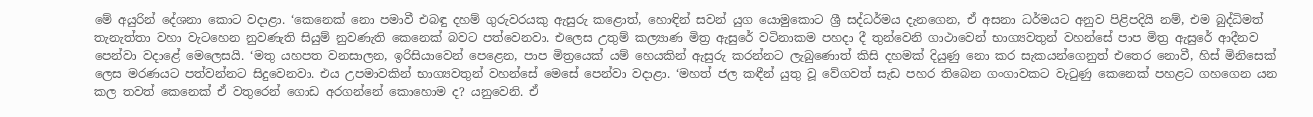මේ අයුරින් දේශනා කොට වදාළා. ‘කෙනෙක් නො පමාවී එබඳු දහම් ගුරුවරයකු ඇසුරු කළොත්, හොඳින් සවන් යුග යොමුකොට ශ්‍රී සද්ධර්මය දැනගෙන, ඒ අසනා ධර්මයට අනුව පිළිපදියි නම්, එම බුද්ධිමත් තැනැත්තා වහා වැටහෙන නුවණැති සියුම් නුවණැති කෙනෙක් බවට පත්වෙනවා. එලෙස උතුම් කල්‍යාණ මිත්‍ර ඇසුරේ වටිනාකම පහදා දී තුන්වෙනි ගාථාවෙන් භාග්‍යවතුන් වහන්සේ පාප මිත්‍ර ඇසුරේ ආදීනව පෙන්වා වදාළේ මෙලෙසයි. ‘මතු යහපත වනසාලන, ඉරිසියාවෙන් පෙළෙන, පාප මිත්‍රයෙක් යම් හෙයකින් ඇසුරු කරන්නට ලැබුණොත් කිසි දහමක් දියුණු නො කර සැකයන්ගෙනුත් එතෙර නොවී, හිස් මිනිසෙක් ලෙස මරණයට පත්වන්නට සිදුවෙනවා. එය උපමාවකින් භාග්‍යවතුන් වහන්සේ මෙසේ පෙන්වා වදාළා. ‘මහත් ජල කඳීන් යුතු වූ වේගවත් සැඩ පහර තිබෙන ගංගාවකට වැටුණු කෙනෙක් පහළට ගහගෙන යන කල තවත් කෙනෙක් ඒ වතුරෙන් ගොඩ අරගන්නේ කොහොම ද? යනුවෙනි. ඒ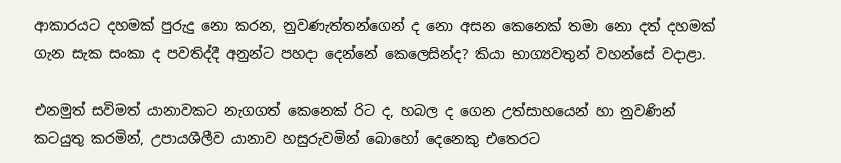ආකාරයට දහමක් පුරුදු නො කරන, නුවණැත්තන්ගෙන් ද නො අසන කෙනෙක් තමා නො දත් දහමක් ගැන සැක සංකා ද පවතිද්දී අනුන්ට පහදා දෙන්නේ කෙලෙසින්ද? කියා භාග්‍යවතුන් වහන්සේ වදාළා.

එනමුත් සවිමත් යානාවකට නැගගත් කෙනෙක් රිට ද, හබල ද ගෙන උත්සාහයෙන් හා නුවණින් කටයුතු කරමින්, උපායශීලීව යානාව හසුරුවමින් බොහෝ දෙනෙකු එතෙරට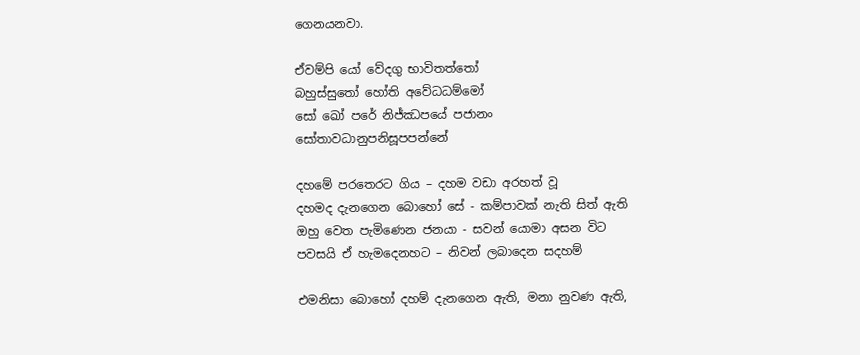ගෙනයනවා.

ඒවම්පි යෝ වේදගු භාවිතත්තෝ
බහුස්සුතෝ හෝති අවේධධම්මෝ
සෝ ඛෝ පරේ නිජ්ඣපයේ පජානං
සෝතාවධානුපනිසූපපන්නේ

දහමේ පරතෙරට ගිය – දහම වඩා අරහත් වූ
දහමද දැනගෙන බොහෝ සේ - කම්පාවක් නැති සිත් ඇති
ඔහු වෙත පැමිණෙන ජනයා - සවන් යොමා අසන විට
පවසයි ඒ හැමදෙනහට – නිවන් ලබාදෙන සදහම්

එමනිසා බොහෝ දහම් දැනගෙන ඇති, මනා නුවණ ඇති,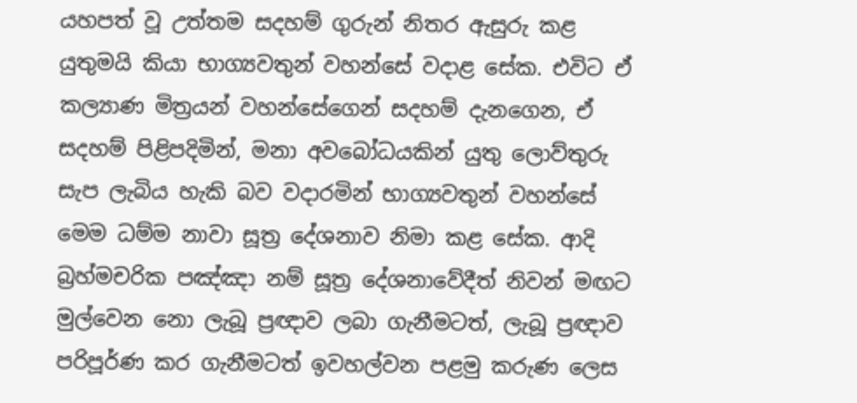යහපත් වූ උත්තම සදහම් ගුරුන් නිතර ඇසුරු කළ යුතුමයි කියා භාග්‍යවතුන් වහන්සේ වදාළ සේක. එවිට ඒ කල්‍යාණ මිත්‍රයන් වහන්සේගෙන් සදහම් දැනගෙන, ඒ සදහම් පිළිපදිමින්, මනා අවබෝධයකින් යුතු ලොව්තුරු සැප ලැබිය හැකි බව වදාරමින් භාග්‍යවතුන් වහන්සේ මෙම ධම්ම නාවා සූත්‍ර දේශනාව නිමා කළ සේක. ආදි බ්‍රහ්මචරික පඤ්ඤා නම් සූත්‍ර දේශනාවේදීත් නිවන් මඟට මුල්වෙන නො ලැබූ ප්‍රඥාව ලබා ගැනීමටත්, ලැබූ ප්‍රඥාව පරිපූර්ණ කර ගැනීමටත් ඉවහල්වන පළමු කරුණ ලෙස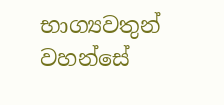භාග්‍යවතුන් වහන්සේ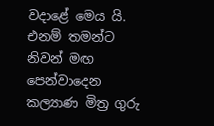වදාළේ මෙය යි. එනම් තමන්ට නිවන් මඟ පෙන්වාදෙන කල්‍යාණ මිත්‍ර ගුරු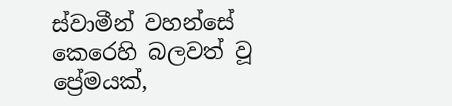ස්වාමීන් වහන්සේ කෙරෙහි බලවත් වූ ප්‍රේමයක්,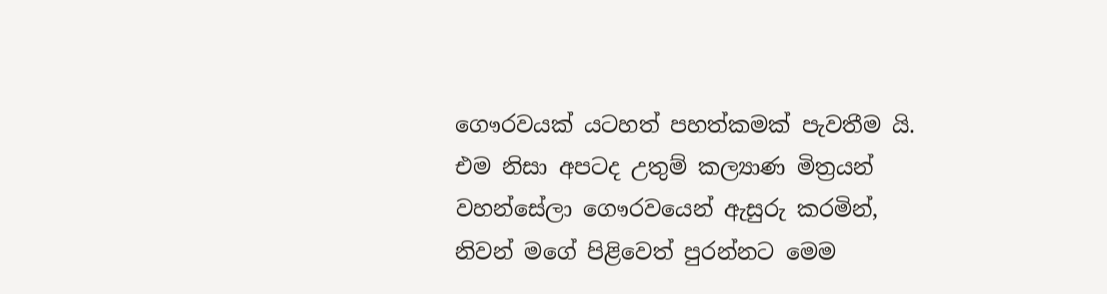ගෞරවයක් යටහත් පහත්කමක් පැවතීම යි. එම නිසා අපටද උතුම් කල්‍යාණ මිත්‍රයන් වහන්සේලා ගෞරවයෙන් ඇසුරු කරමින්, නිවන් මගේ පිළිවෙත් පුරන්නට මෙම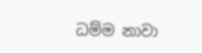ධම්ම නාවා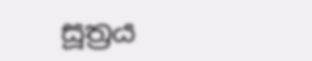සූත්‍රය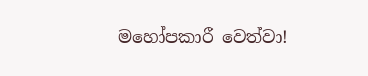මහෝපකාරී වෙත්වා!